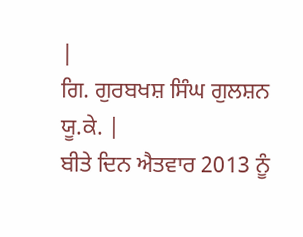|
ਗਿ. ਗੁਰਬਖਸ਼ ਸਿੰਘ ਗੁਲਸ਼ਨ ਯੂ.ਕੇ. |
ਬੀਤੇ ਦਿਨ ਐਤਵਾਰ 2013 ਨੂੰ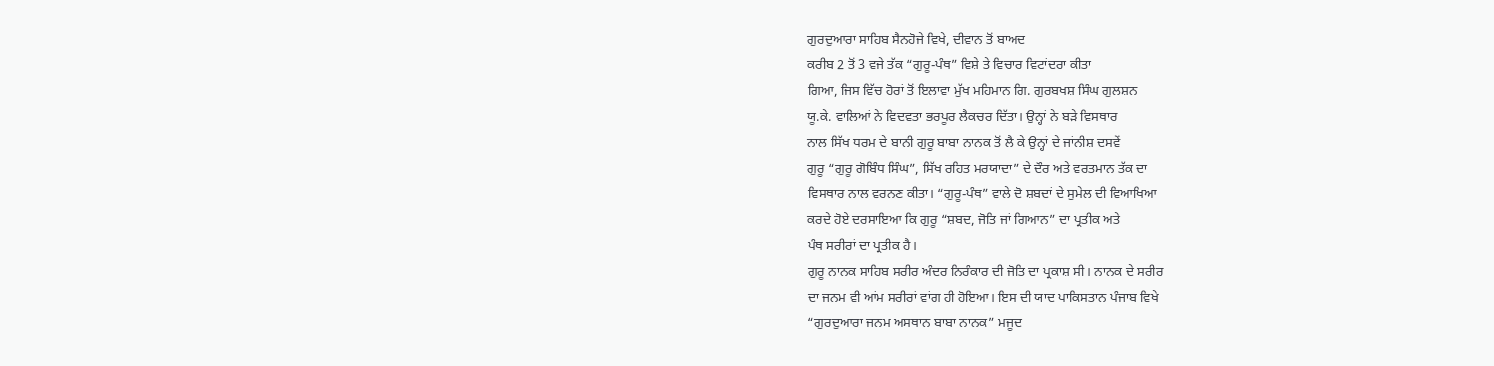ਗੁਰਦੁਆਰਾ ਸਾਹਿਬ ਸੈਨਹੋਜੇ ਵਿਖੇ, ਦੀਵਾਨ ਤੋਂ ਬਾਅਦ
ਕਰੀਬ 2 ਤੋਂ 3 ਵਜੇ ਤੱਕ “ਗੁਰੂ-ਪੰਥ” ਵਿਸ਼ੇ ਤੇ ਵਿਚਾਰ ਵਿਟਾਂਦਰਾ ਕੀਤਾ
ਗਿਆ, ਜਿਸ ਵਿੱਚ ਹੋਰਾਂ ਤੋਂ ਇਲਾਵਾ ਮੁੱਖ ਮਹਿਮਾਨ ਗਿ. ਗੁਰਬਖਸ਼ ਸਿੰਘ ਗੁਲਸ਼ਨ
ਯੂ.ਕੇ. ਵਾਲਿਆਂ ਨੇ ਵਿਦਵਤਾ ਭਰਪੂਰ ਲੈਕਚਰ ਦਿੱਤਾ। ਉਨ੍ਹਾਂ ਨੇ ਬੜੇ ਵਿਸਥਾਰ
ਨਾਲ ਸਿੱਖ ਧਰਮ ਦੇ ਬਾਨੀ ਗੁਰੂ ਬਾਬਾ ਨਾਨਕ ਤੋਂ ਲੈ ਕੇ ਉਨ੍ਹਾਂ ਦੇ ਜਾਂਨੀਸ਼ ਦਸਵੇਂ
ਗੁਰੂ “ਗੁਰੂ ਗੋਬਿੰਧ ਸਿੰਘ”, ਸਿੱਖ ਰਹਿਤ ਮਰਯਾਦਾ” ਦੇ ਦੌਰ ਅਤੇ ਵਰਤਮਾਨ ਤੱਕ ਦਾ
ਵਿਸਥਾਰ ਨਾਲ ਵਰਨਣ ਕੀਤਾ। “ਗੁਰੂ-ਪੰਥ” ਵਾਲੇ ਦੋ ਸ਼ਬਦਾਂ ਦੇ ਸੁਮੇਲ ਦੀ ਵਿਆਖਿਆ
ਕਰਦੇ ਹੋਏ ਦਰਸਾਇਆ ਕਿ ਗੁਰੂ “ਸ਼ਬਦ, ਜੋਤਿ ਜਾਂ ਗਿਆਨ” ਦਾ ਪ੍ਰਤੀਕ ਅਤੇ
ਪੰਥ ਸਰੀਰਾਂ ਦਾ ਪ੍ਰਤੀਕ ਹੈ।
ਗੁਰੂ ਨਾਨਕ ਸਾਹਿਬ ਸਰੀਰ ਅੰਦਰ ਨਿਰੰਕਾਰ ਦੀ ਜੋਤਿ ਦਾ ਪ੍ਰਕਾਸ਼ ਸੀ। ਨਾਨਕ ਦੇ ਸਰੀਰ
ਦਾ ਜਨਮ ਵੀ ਆਂਮ ਸਰੀਰਾਂ ਵਾਂਗ ਹੀ ਹੋਇਆ। ਇਸ ਦੀ ਯਾਦ ਪਾਕਿਸਤਾਨ ਪੰਜਾਬ ਵਿਖੇ
“ਗੁਰਦੁਆਰਾ ਜਨਮ ਅਸਥਾਨ ਬਾਬਾ ਨਾਨਕ” ਮਜੂਦ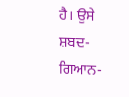ਹੈ। ਉਸੇ ਸ਼ਬਦ-ਗਿਆਨ-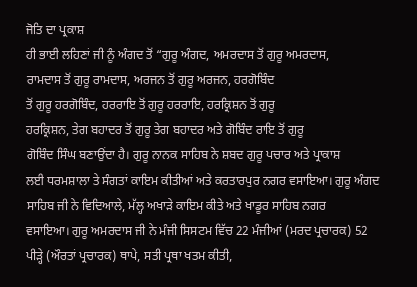ਜੋਤਿ ਦਾ ਪ੍ਰਕਾਸ਼
ਹੀ ਭਾਈ ਲਹਿਣਾਂ ਜੀ ਨੂੰ ਅੰਗਦ ਤੋਂ “ਗੁਰੂ ਅੰਗਦ, ਅਮਰਦਾਸ ਤੋਂ ਗੁਰੂ ਅਮਰਦਾਸ,
ਰਾਮਦਾਸ ਤੋਂ ਗੁਰੂ ਰਾਮਦਾਸ, ਅਰਜਨ ਤੋਂ ਗੁਰੂ ਅਰਜਨ, ਹਰਗੋਬਿੰਦ
ਤੋਂ ਗੁਰੂ ਹਰਗੋਬਿੰਦ, ਹਰਰਾਇ ਤੋਂ ਗੁਰੂ ਹਰਰਾਇ, ਹਰਕ੍ਰਿਸ਼ਨ ਤੋਂ ਗੁਰੂ
ਹਰਕ੍ਰਿਸ਼ਨ, ਤੇਗ ਬਹਾਦਰ ਤੋਂ ਗੁਰੂ ਤੇਗ ਬਹਾਦਰ ਅਤੇ ਗੋਬਿੰਦ ਰਾਇ ਤੋਂ ਗੁਰੂ
ਗੋਬਿੰਦ ਸਿੰਘ ਬਣਾਉਂਦਾ ਹੈ। ਗੁਰੂ ਨਾਨਕ ਸਾਹਿਬ ਨੇ ਸ਼ਬਦ ਗੁਰੂ ਪਚਾਰ ਅਤੇ ਪ੍ਰਾਕਾਸ਼
ਲਈ ਧਰਮਸ਼ਾਲਾ ਤੇ ਸੰਗਤਾਂ ਕਾਇਮ ਕੀਤੀਆਂ ਅਤੇ ਕਰਤਾਰਪੁਰ ਨਗਰ ਵਸਾਇਆ। ਗੁਰੂ ਅੰਗਦ
ਸਾਹਿਬ ਜੀ ਨੇ ਵਿਦਿਆਲੇ, ਮੱਲ੍ਹ ਅਖਾੜੇ ਕਾਇਮ ਕੀਤੇ ਅਤੇ ਖਾਡੂਰ ਸਾਹਿਬ ਨਗਰ
ਵਸਾਇਆ। ਗੁਰੂ ਅਮਰਦਾਸ ਜੀ ਨੇ ਮੰਜੀ ਸਿਸਟਮ ਵਿੱਚ 22 ਮੰਜੀਆਂ (ਮਰਦ ਪ੍ਰਚਾਰਕ) 52
ਪੀੜ੍ਹੇ (ਔਰਤਾਂ ਪ੍ਰਚਾਰਕ) ਥਾਪੇ, ਸਤੀ ਪ੍ਰਥਾ ਖਤਮ ਕੀਤੀ,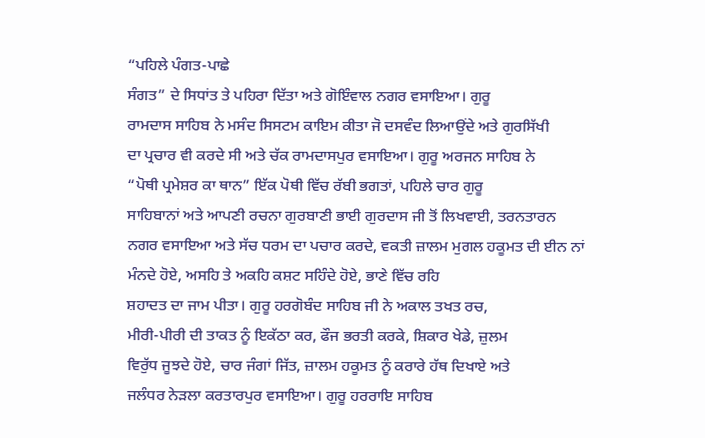“ਪਹਿਲੇ ਪੰਗਤ-ਪਾਛੇ
ਸੰਗਤ” ਦੇ ਸਿਧਾਂਤ ਤੇ ਪਹਿਰਾ ਦਿੱਤਾ ਅਤੇ ਗੋਇੰਵਾਲ ਨਗਰ ਵਸਾਇਆ। ਗੁਰੂ
ਰਾਮਦਾਸ ਸਾਹਿਬ ਨੇ ਮਸੰਦ ਸਿਸਟਮ ਕਾਇਮ ਕੀਤਾ ਜੋ ਦਸਵੰਦ ਲਿਆਉਂਦੇ ਅਤੇ ਗੁਰਸਿੱਖੀ
ਦਾ ਪ੍ਰਚਾਰ ਵੀ ਕਰਦੇ ਸੀ ਅਤੇ ਚੱਕ ਰਾਮਦਾਸਪੁਰ ਵਸਾਇਆ। ਗੁਰੂ ਅਰਜਨ ਸਾਹਿਬ ਨੇ
“ਪੋਥੀ ਪ੍ਰਮੇਸ਼ਰ ਕਾ ਥਾਨ” ਇੱਕ ਪੋਥੀ ਵਿੱਚ ਰੱਬੀ ਭਗਤਾਂ, ਪਹਿਲੇ ਚਾਰ ਗੁਰੂ
ਸਾਹਿਬਾਨਾਂ ਅਤੇ ਆਪਣੀ ਰਚਨਾ ਗੁਰਬਾਣੀ ਭਾਈ ਗੁਰਦਾਸ ਜੀ ਤੋਂ ਲਿਖਵਾਈ, ਤਰਨਤਾਰਨ
ਨਗਰ ਵਸਾਇਆ ਅਤੇ ਸੱਚ ਧਰਮ ਦਾ ਪਚਾਰ ਕਰਦੇ, ਵਕਤੀ ਜ਼ਾਲਮ ਮੁਗਲ ਹਕੂਮਤ ਦੀ ਈਨ ਨਾਂ
ਮੰਨਦੇ ਹੋਏ, ਅਸਹਿ ਤੇ ਅਕਹਿ ਕਸ਼ਟ ਸਹਿੰਦੇ ਹੋਏ, ਭਾਣੇ ਵਿੱਚ ਰਹਿ
ਸ਼ਹਾਦਤ ਦਾ ਜਾਮ ਪੀਤਾ। ਗੁਰੂ ਹਰਗੋਬੰਦ ਸਾਹਿਬ ਜੀ ਨੇ ਅਕਾਲ ਤਖਤ ਰਚ,
ਮੀਰੀ-ਪੀਰੀ ਦੀ ਤਾਕਤ ਨੂੰ ਇਕੱਠਾ ਕਰ, ਫੌਜ ਭਰਤੀ ਕਰਕੇ, ਸ਼ਿਕਾਰ ਖੇਡੇ, ਜ਼ੁਲਮ
ਵਿਰੁੱਧ ਜੂਝਦੇ ਹੋਏ, ਚਾਰ ਜੰਗਾਂ ਜਿੱਤ, ਜ਼ਾਲਮ ਹਕੂਮਤ ਨੂੰ ਕਰਾਰੇ ਹੱਥ ਦਿਖਾਏ ਅਤੇ
ਜਲੰਧਰ ਨੇੜਲਾ ਕਰਤਾਰਪੁਰ ਵਸਾਇਆ। ਗੁਰੂ ਹਰਰਾਇ ਸਾਹਿਬ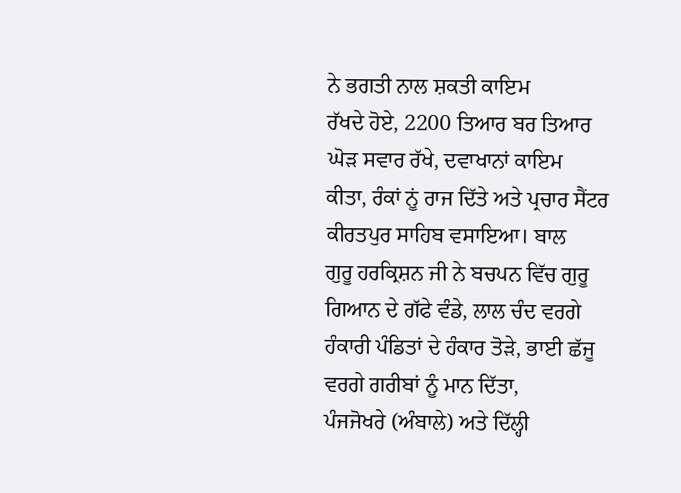ਨੇ ਭਗਤੀ ਨਾਲ ਸ਼ਕਤੀ ਕਾਇਮ
ਰੱਖਦੇ ਹੋਏ, 2200 ਤਿਆਰ ਬਰ ਤਿਆਰ ਘੋੜ ਸਵਾਰ ਰੱਖੇ, ਦਵਾਖਾਨਾਂ ਕਾਇਮ
ਕੀਤਾ, ਰੰਕਾਂ ਨੂਂ ਰਾਜ ਦਿੱਤੇ ਅਤੇ ਪ੍ਰਚਾਰ ਸੈਂਟਰ ਕੀਰਤਪੁਰ ਸਾਹਿਬ ਵਸਾਇਆ। ਬਾਲ
ਗੁਰੂ ਹਰਕ੍ਰਿਸ਼ਨ ਜੀ ਨੇ ਬਚਪਨ ਵਿੱਚ ਗੁਰੂ ਗਿਆਨ ਦੇ ਗੱਫੇ ਵੰਡੇ, ਲਾਲ ਚੰਦ ਵਰਗੇ
ਹੰਕਾਰੀ ਪੰਡਿਤਾਂ ਦੇ ਹੰਕਾਰ ਤੋੜੇ, ਭਾਈ ਛੱਜੂ ਵਰਗੇ ਗਰੀਬਾਂ ਨੂੰ ਮਾਨ ਦਿੱਤਾ,
ਪੰਜਜੋਖਰੇ (ਅੰਬਾਲੇ) ਅਤੇ ਦਿੱਲ੍ਹੀ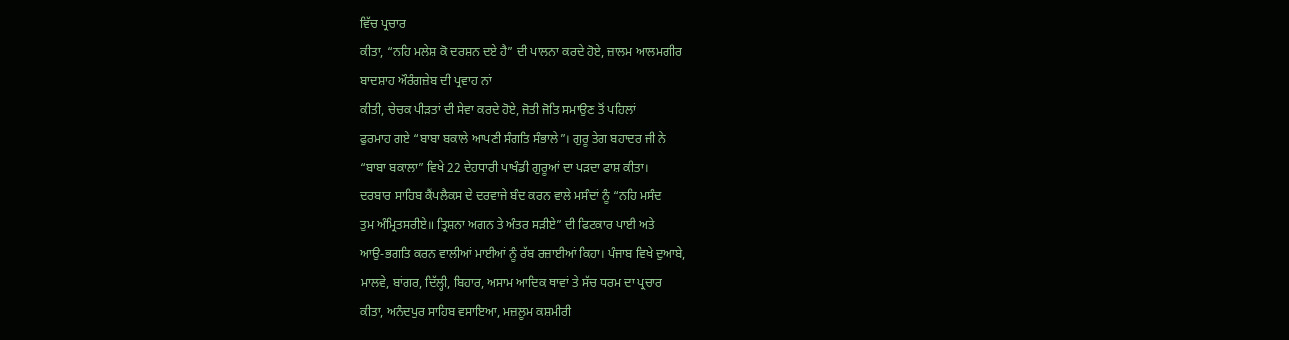ਵਿੱਚ ਪ੍ਰਚਾਰ
ਕੀਤਾ, “ਨਹਿ ਮਲੇਸ਼ ਕੋ ਦਰਸ਼ਨ ਦਏ ਹੈ” ਦੀ ਪਾਲਨਾ ਕਰਦੇ ਹੋਏ, ਜ਼ਾਲਮ ਆਲਮਗੀਰ
ਬਾਦਸ਼ਾਹ ਔਰੰਗਜ਼ੇਬ ਦੀ ਪ੍ਰਵਾਹ ਨਾਂ
ਕੀਤੀ, ਚੇਚਕ ਪੀੜਤਾਂ ਦੀ ਸੇਵਾ ਕਰਦੇ ਹੋਏ, ਜੋਤੀ ਜੋਤਿ ਸਮਾਉਣ ਤੋਂ ਪਹਿਲਾਂ
ਫੁਰਮਾਹ ਗਏ “ਬਾਬਾ ਬਕਾਲੇ ਆਪਣੀ ਸੰਗਤਿ ਸੰਭਾਲੇ”। ਗੁਰੂ ਤੇਗ ਬਹਾਦਰ ਜੀ ਨੇ
“ਬਾਬਾ ਬਕਾਲਾ” ਵਿਖੇ 22 ਦੇਹਧਾਰੀ ਪਾਖੰਡੀ ਗੁਰੂਆਂ ਦਾ ਪੜਦਾ ਫਾਸ਼ ਕੀਤਾ।
ਦਰਬਾਰ ਸਾਹਿਬ ਕੈਂਪਲੈਕਸ ਦੇ ਦਰਵਾਜੇ ਬੰਦ ਕਰਨ ਵਾਲੇ ਮਸੰਦਾਂ ਨੂੰ “ਨਹਿ ਮਸੰਦ
ਤੁਮ ਅੰਮ੍ਰਿਤਸਰੀਏ॥ ਤ੍ਰਿਸ਼ਨਾ ਅਗਨ ਤੇ ਅੰਤਰ ਸੜੀਏ” ਦੀ ਫਿਟਕਾਰ ਪਾਈ ਅਤੇ
ਆਉ-ਭਗਤਿ ਕਰਨ ਵਾਲੀਆਂ ਮਾਈਆਂ ਨੂੰ ਰੱਬ ਰਜ਼ਾਈਆਂ ਕਿਹਾ। ਪੰਜਾਬ ਵਿਖੇ ਦੁਆਬੇ,
ਮਾਲਵੇ, ਬਾਂਗਰ, ਦਿੱਲ੍ਹੀ, ਬਿਹਾਰ, ਅਸਾਮ ਆਦਿਕ ਥਾਵਾਂ ਤੇ ਸੱਚ ਧਰਮ ਦਾ ਪ੍ਰਚਾਰ
ਕੀਤਾ, ਅਨੰਦਪੁਰ ਸਾਹਿਬ ਵਸਾਇਆ, ਮਜ਼ਲੂਮ ਕਸ਼ਮੀਰੀ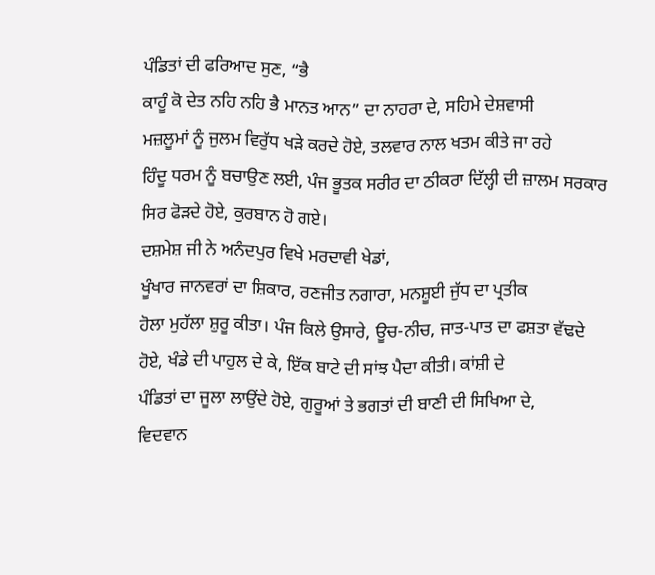ਪੰਡਿਤਾਂ ਦੀ ਫਰਿਆਦ ਸੁਣ, “ਭੈ
ਕਾਹੂੰ ਕੋ ਦੇਤ ਨਹਿ ਨਹਿ ਭੈ ਮਾਨਤ ਆਨ” ਦਾ ਨਾਹਰਾ ਦੇ, ਸਹਿਮੇ ਦੇਸ਼ਵਾਸੀ
ਮਜ਼ਲੂਮਾਂ ਨੂੰ ਜੁਲਮ ਵਿਰੁੱਧ ਖੜੇ ਕਰਦੇ ਹੋਏ, ਤਲਵਾਰ ਨਾਲ ਖਤਮ ਕੀਤੇ ਜਾ ਰਹੇ
ਹਿੰਦੂ ਧਰਮ ਨੂੰ ਬਚਾਉਣ ਲਈ, ਪੰਜ ਭੂਤਕ ਸਰੀਰ ਦਾ ਠੀਕਰਾ ਦਿੱਲ੍ਹੀ ਦੀ ਜ਼ਾਲਮ ਸਰਕਾਰ
ਸਿਰ ਫੋੜਦੇ ਹੋਏ, ਕੁਰਬਾਨ ਹੋ ਗਏ।
ਦਸ਼ਮੇਸ਼ ਜੀ ਨੇ ਅਨੰਦਪੁਰ ਵਿਖੇ ਮਰਦਾਵੀ ਖੇਡਾਂ,
ਖੂੰਖਾਰ ਜਾਨਵਰਾਂ ਦਾ ਸ਼ਿਕਾਰ, ਰਣਜੀਤ ਨਗਾਰਾ, ਮਨਸ਼ੂਈ ਜੁੱਧ ਦਾ ਪ੍ਰਤੀਕ
ਹੋਲਾ ਮੁਹੱਲਾ ਸ਼ੁਰੂ ਕੀਤਾ। ਪੰਜ ਕਿਲੇ ਉਸਾਰੇ, ਊਚ-ਨੀਚ, ਜਾਤ-ਪਾਤ ਦਾ ਫਸ਼ਤਾ ਵੱਢਦੇ
ਹੋਏ, ਖੰਡੇ ਦੀ ਪਾਹੁਲ ਦੇ ਕੇ, ਇੱਕ ਬਾਟੇ ਦੀ ਸਾਂਝ ਪੈਦਾ ਕੀਤੀ। ਕਾਂਸ਼ੀ ਦੇ
ਪੰਡਿਤਾਂ ਦਾ ਜੂਲਾ ਲਾਉਂਦੇ ਹੋਏ, ਗੁਰੂਆਂ ਤੇ ਭਗਤਾਂ ਦੀ ਬਾਣੀ ਦੀ ਸਿਖਿਆ ਦੇ,
ਵਿਦਵਾਨ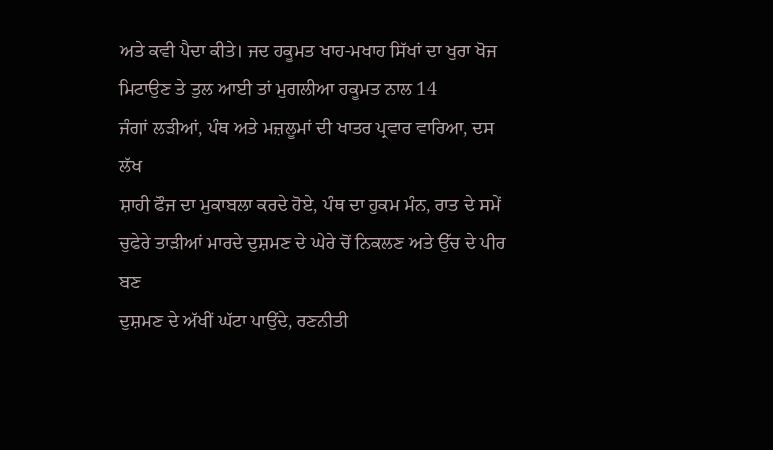ਅਤੇ ਕਵੀ ਪੈਦਾ ਕੀਤੇ। ਜਦ ਹਕੂਮਤ ਖਾਹ-ਮਖਾਹ ਸਿੱਖਾਂ ਦਾ ਖੁਰਾ ਖੋਜ
ਮਿਟਾਉਣ ਤੇ ਤੁਲ ਆਈ ਤਾਂ ਮੁਗਲੀਆ ਹਕੂਮਤ ਨਾਲ 14
ਜੰਗਾਂ ਲੜੀਆਂ, ਪੰਥ ਅਤੇ ਮਜ਼ਲੂਮਾਂ ਦੀ ਖਾਤਰ ਪ੍ਰਵਾਰ ਵਾਰਿਆ, ਦਸ ਲੱਖ
ਸ਼ਾਹੀ ਫੌਜ ਦਾ ਮੁਕਾਬਲਾ ਕਰਦੇ ਹੋਏ, ਪੰਥ ਦਾ ਹੁਕਮ ਮੰਨ, ਰਾਤ ਦੇ ਸਮੇਂ
ਚੁਫੇਰੇ ਤਾੜੀਆਂ ਮਾਰਦੇ ਦੁਸ਼ਮਣ ਦੇ ਘੇਰੇ ਚੋਂ ਨਿਕਲਣ ਅਤੇ ਉੱਚ ਦੇ ਪੀਰ ਬਣ
ਦੁਸ਼ਮਣ ਦੇ ਅੱਖੀਂ ਘੱਟਾ ਪਾਉਂਦੇ, ਰਣਨੀਤੀ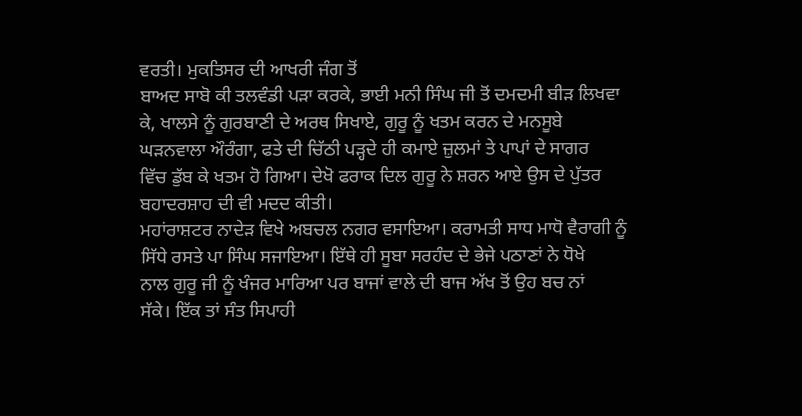ਵਰਤੀ। ਮੁਕਤਿਸਰ ਦੀ ਆਖਰੀ ਜੰਗ ਤੋਂ
ਬਾਅਦ ਸਾਬੋ ਕੀ ਤਲਵੰਡੀ ਪੜਾ ਕਰਕੇ, ਭਾਈ ਮਨੀ ਸਿੰਘ ਜੀ ਤੋਂ ਦਮਦਮੀ ਬੀੜ ਲਿਖਵਾ
ਕੇ, ਖਾਲਸੇ ਨੂੰ ਗੁਰਬਾਣੀ ਦੇ ਅਰਥ ਸਿਖਾਏ, ਗੁਰੂ ਨੂੰ ਖਤਮ ਕਰਨ ਦੇ ਮਨਸੂਬੇ
ਘੜਨਵਾਲਾ ਔਰੰਗਾ, ਫਤੇ ਦੀ ਚਿੱਠੀ ਪੜ੍ਹਦੇ ਹੀ ਕਮਾਏ ਜ਼ੁਲਮਾਂ ਤੇ ਪਾਪਾਂ ਦੇ ਸਾਗਰ
ਵਿੱਚ ਡੁੱਬ ਕੇ ਖਤਮ ਹੋ ਗਿਆ। ਦੇਖੋ ਫਰਾਕ ਦਿਲ ਗੁਰੂ ਨੇ ਸ਼ਰਨ ਆਏ ਉਸ ਦੇ ਪੁੱਤਰ
ਬਹਾਦਰਸ਼ਾਹ ਦੀ ਵੀ ਮਦਦ ਕੀਤੀ।
ਮਹਾਂਰਾਸ਼ਟਰ ਨਾਦੇੜ ਵਿਖੇ ਅਬਚਲ ਨਗਰ ਵਸਾਇਆ। ਕਰਾਮਤੀ ਸਾਧ ਮਾਧੋ ਵੈਰਾਗੀ ਨੂੰ
ਸਿੱਧੇ ਰਸਤੇ ਪਾ ਸਿੰਘ ਸਜਾਇਆ। ਇੱਥੇ ਹੀ ਸੂਬਾ ਸਰਹੰਦ ਦੇ ਭੇਜੇ ਪਠਾਣਾਂ ਨੇ ਧੋਖੇ
ਨਾਲ ਗੁਰੂ ਜੀ ਨੂੰ ਖੰਜਰ ਮਾਰਿਆ ਪਰ ਬਾਜਾਂ ਵਾਲੇ ਦੀ ਬਾਜ ਅੱਖ ਤੋਂ ਉਹ ਬਚ ਨਾਂ
ਸੱਕੇ। ਇੱਕ ਤਾਂ ਸੰਤ ਸਿਪਾਹੀ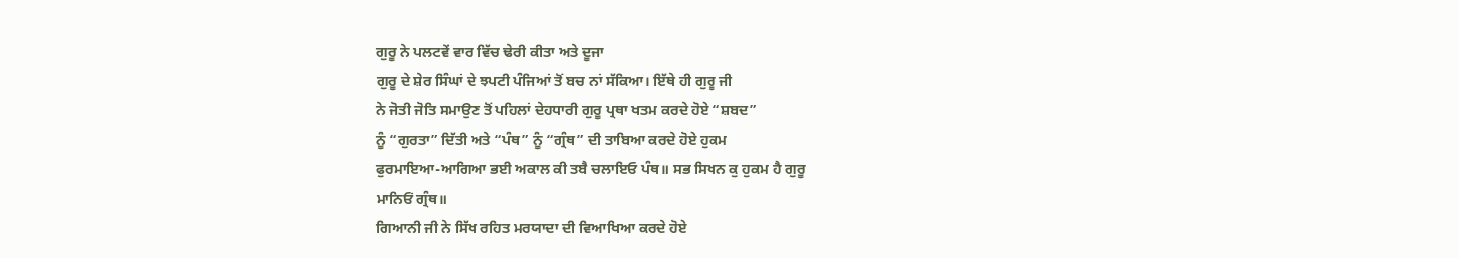ਗੁਰੂ ਨੇ ਪਲਟਵੇਂ ਵਾਰ ਵਿੱਚ ਢੇਰੀ ਕੀਤਾ ਅਤੇ ਦੂਜਾ
ਗੁਰੂ ਦੇ ਸ਼ੇਰ ਸਿੰਘਾਂ ਦੇ ਝਪਟੀ ਪੰਜਿਆਂ ਤੋਂ ਬਚ ਨਾਂ ਸੱਕਿਆ। ਇੱਥੇ ਹੀ ਗੁਰੂ ਜੀ
ਨੇ ਜੋਤੀ ਜੋਤਿ ਸਮਾਉਣ ਤੋਂ ਪਹਿਲਾਂ ਦੇਹਧਾਰੀ ਗੁਰੂ ਪ੍ਰਥਾ ਖਤਮ ਕਰਦੇ ਹੋਏ “ਸ਼ਬਦ”
ਨੂੰ “ਗੁਰਤਾ” ਦਿੱਤੀ ਅਤੇ “ਪੰਥ” ਨੂੰ “ਗ੍ਰੰਥ” ਦੀ ਤਾਬਿਆ ਕਰਦੇ ਹੋਏ ਹੁਕਮ
ਫੁਰਮਾਇਆ-ਆਗਿਆ ਭਈ ਅਕਾਲ ਕੀ ਤਬੈ ਚਲਾਇਓ ਪੰਥ॥ ਸਭ ਸਿਖਨ ਕੁ ਹੁਕਮ ਹੈ ਗੁਰੂ
ਮਾਨਿਓਂ ਗ੍ਰੰਥ॥
ਗਿਆਨੀ ਜੀ ਨੇ ਸਿੱਖ ਰਹਿਤ ਮਰਯਾਦਾ ਦੀ ਵਿਆਖਿਆ ਕਰਦੇ ਹੋਏ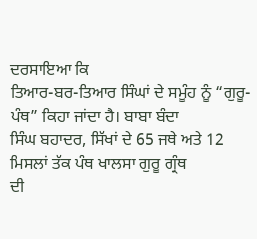ਦਰਸਾਇਆ ਕਿ
ਤਿਆਰ-ਬਰ-ਤਿਆਰ ਸਿੰਘਾਂ ਦੇ ਸਮੂੰਹ ਨੂੰ “ਗੁਰੂ-ਪੰਥ” ਕਿਹਾ ਜਾਂਦਾ ਹੈ। ਬਾਬਾ ਬੰਦਾ
ਸਿੰਘ ਬਹਾਦਰ, ਸਿੱਖਾਂ ਦੇ 65 ਜਥੇ ਅਤੇ 12 ਮਿਸਲਾਂ ਤੱਕ ਪੰਥ ਖਾਲਸਾ ਗੁਰੂ ਗ੍ਰੰਥ
ਦੀ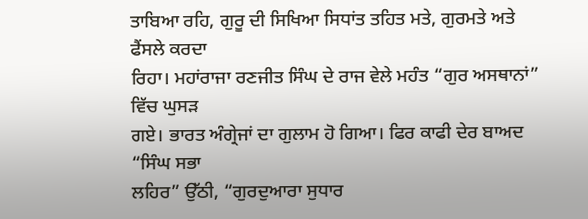ਤਾਬਿਆ ਰਹਿ, ਗੁਰੂ ਦੀ ਸਿਖਿਆ ਸਿਧਾਂਤ ਤਹਿਤ ਮਤੇ, ਗੁਰਮਤੇ ਅਤੇ ਫੈਂਸਲੇ ਕਰਦਾ
ਰਿਹਾ। ਮਹਾਂਰਾਜਾ ਰਣਜੀਤ ਸਿੰਘ ਦੇ ਰਾਜ ਵੇਲੇ ਮਹੰਤ “ਗੁਰ ਅਸਥਾਨਾਂ” ਵਿੱਚ ਘੁਸੜ
ਗਏ। ਭਾਰਤ ਅੰਗ੍ਰੇਜਾਂ ਦਾ ਗੁਲਾਮ ਹੋ ਗਿਆ। ਫਿਰ ਕਾਫੀ ਦੇਰ ਬਾਅਦ “ਸਿੰਘ ਸਭਾ
ਲਹਿਰ” ਉੱਠੀ, “ਗੁਰਦੁਆਰਾ ਸੁਧਾਰ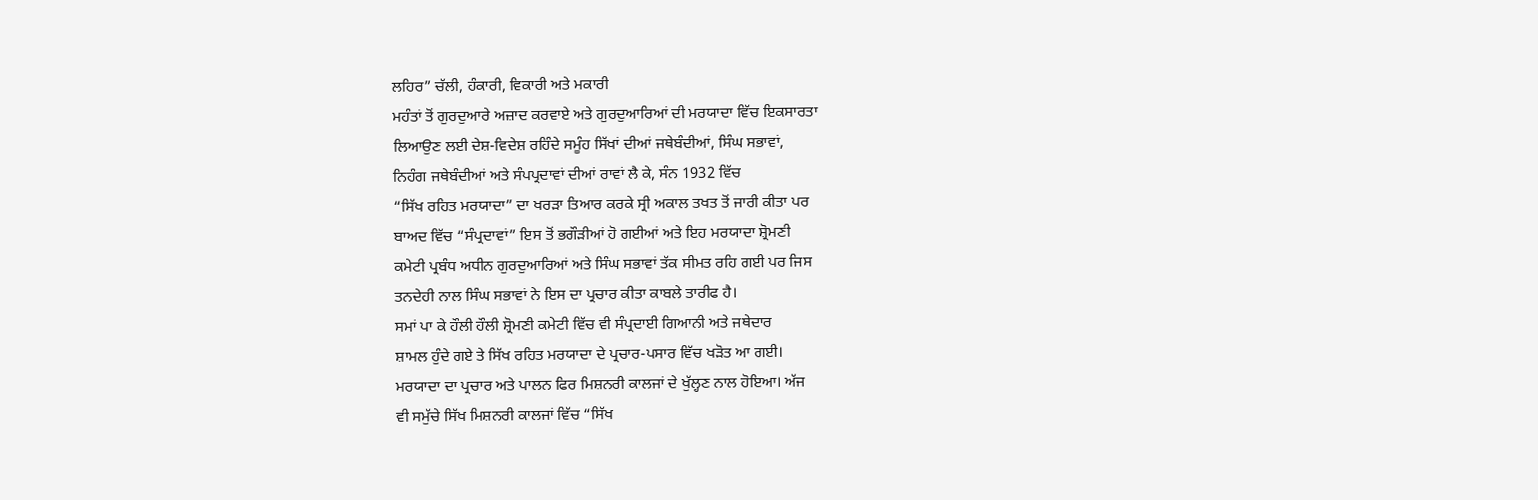ਲਹਿਰ” ਚੱਲੀ, ਹੰਕਾਰੀ, ਵਿਕਾਰੀ ਅਤੇ ਮਕਾਰੀ
ਮਹੰਤਾਂ ਤੋਂ ਗੁਰਦੁਆਰੇ ਅਜ਼ਾਦ ਕਰਵਾਏ ਅਤੇ ਗੁਰਦੁਆਰਿਆਂ ਦੀ ਮਰਯਾਦਾ ਵਿੱਚ ਇਕਸਾਰਤਾ
ਲਿਆਉਣ ਲਈ ਦੇਸ਼-ਵਿਦੇਸ਼ ਰਹਿੰਦੇ ਸਮੂੰਹ ਸਿੱਖਾਂ ਦੀਆਂ ਜਥੇਬੰਦੀਆਂ, ਸਿੰਘ ਸਭਾਵਾਂ,
ਨਿਹੰਗ ਜਥੇਬੰਦੀਆਂ ਅਤੇ ਸੰਪਪ੍ਰਦਾਵਾਂ ਦੀਆਂ ਰਾਵਾਂ ਲੈ ਕੇ, ਸੰਨ 1932 ਵਿੱਚ
“ਸਿੱਖ ਰਹਿਤ ਮਰਯਾਦਾ” ਦਾ ਖਰੜਾ ਤਿਆਰ ਕਰਕੇ ਸ੍ਰੀ ਅਕਾਲ ਤਖਤ ਤੋਂ ਜਾਰੀ ਕੀਤਾ ਪਰ
ਬਾਅਦ ਵਿੱਚ “ਸੰਪ੍ਰਦਾਵਾਂ” ਇਸ ਤੋਂ ਭਗੌੜੀਆਂ ਹੋ ਗਈਆਂ ਅਤੇ ਇਹ ਮਰਯਾਦਾ ਸ਼੍ਰੋਮਣੀ
ਕਮੇਟੀ ਪ੍ਰਬੰਧ ਅਧੀਨ ਗੁਰਦੁਆਰਿਆਂ ਅਤੇ ਸਿੰਘ ਸਭਾਵਾਂ ਤੱਕ ਸੀਮਤ ਰਹਿ ਗਈ ਪਰ ਜਿਸ
ਤਨਦੇਹੀ ਨਾਲ ਸਿੰਘ ਸਭਾਵਾਂ ਨੇ ਇਸ ਦਾ ਪ੍ਰਚਾਰ ਕੀਤਾ ਕਾਬਲੇ ਤਾਰੀਫ ਹੈ।
ਸਮਾਂ ਪਾ ਕੇ ਹੌਲੀ ਹੌਲੀ ਸ਼੍ਰੋਮਣੀ ਕਮੇਟੀ ਵਿੱਚ ਵੀ ਸੰਪ੍ਰਦਾਈ ਗਿਆਨੀ ਅਤੇ ਜਥੇਦਾਰ
ਸ਼ਾਮਲ ਹੁੰਦੇ ਗਏ ਤੇ ਸਿੱਖ ਰਹਿਤ ਮਰਯਾਦਾ ਦੇ ਪ੍ਰਚਾਰ-ਪਸਾਰ ਵਿੱਚ ਖੜੋਤ ਆ ਗਈ।
ਮਰਯਾਦਾ ਦਾ ਪ੍ਰਚਾਰ ਅਤੇ ਪਾਲਨ ਫਿਰ ਮਿਸ਼ਨਰੀ ਕਾਲਜਾਂ ਦੇ ਖੁੱਲ੍ਹਣ ਨਾਲ ਹੋਇਆ। ਅੱਜ
ਵੀ ਸਮੁੱਚੇ ਸਿੱਖ ਮਿਸ਼ਨਰੀ ਕਾਲਜਾਂ ਵਿੱਚ “ਸਿੱਖ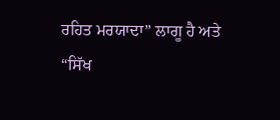ਰਹਿਤ ਮਰਯਾਦਾ” ਲਾਗੂ ਹੈ ਅਤੇ
“ਸਿੱਖ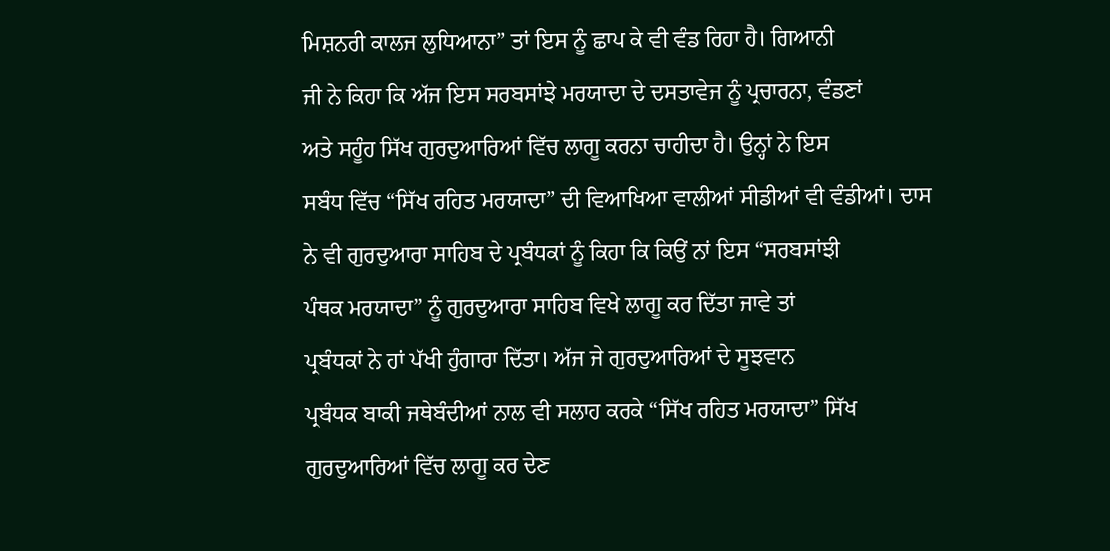ਮਿਸ਼ਨਰੀ ਕਾਲਜ ਲੁਧਿਆਨਾ” ਤਾਂ ਇਸ ਨੂੰ ਛਾਪ ਕੇ ਵੀ ਵੰਡ ਰਿਹਾ ਹੈ। ਗਿਆਨੀ
ਜੀ ਨੇ ਕਿਹਾ ਕਿ ਅੱਜ ਇਸ ਸਰਬਸਾਂਝੇ ਮਰਯਾਦਾ ਦੇ ਦਸਤਾਵੇਜ ਨੂੰ ਪ੍ਰਚਾਰਨਾ, ਵੰਡਣਾਂ
ਅਤੇ ਸਹੂੰਹ ਸਿੱਖ ਗੁਰਦੁਆਰਿਆਂ ਵਿੱਚ ਲਾਗੂ ਕਰਨਾ ਚਾਹੀਦਾ ਹੈ। ਉਨ੍ਹਾਂ ਨੇ ਇਸ
ਸਬੰਧ ਵਿੱਚ “ਸਿੱਖ ਰਹਿਤ ਮਰਯਾਦਾ” ਦੀ ਵਿਆਖਿਆ ਵਾਲੀਆਂ ਸੀਡੀਆਂ ਵੀ ਵੰਡੀਆਂ। ਦਾਸ
ਨੇ ਵੀ ਗੁਰਦੁਆਰਾ ਸਾਹਿਬ ਦੇ ਪ੍ਰਬੰਧਕਾਂ ਨੂੰ ਕਿਹਾ ਕਿ ਕਿਉਂ ਨਾਂ ਇਸ “ਸਰਬਸਾਂਝੀ
ਪੰਥਕ ਮਰਯਾਦਾ” ਨੂੰ ਗੁਰਦੁਆਰਾ ਸਾਹਿਬ ਵਿਖੇ ਲਾਗੂ ਕਰ ਦਿੱਤਾ ਜਾਵੇ ਤਾਂ
ਪ੍ਰਬੰਧਕਾਂ ਨੇ ਹਾਂ ਪੱਖੀ ਹੁੰਗਾਰਾ ਦਿੱਤਾ। ਅੱਜ ਜੇ ਗੁਰਦੁਆਰਿਆਂ ਦੇ ਸੂਝਵਾਨ
ਪ੍ਰਬੰਧਕ ਬਾਕੀ ਜਥੇਬੰਦੀਆਂ ਨਾਲ ਵੀ ਸਲਾਹ ਕਰਕੇ “ਸਿੱਖ ਰਹਿਤ ਮਰਯਾਦਾ” ਸਿੱਖ
ਗੁਰਦੁਆਰਿਆਂ ਵਿੱਚ ਲਾਗੂ ਕਰ ਦੇਣ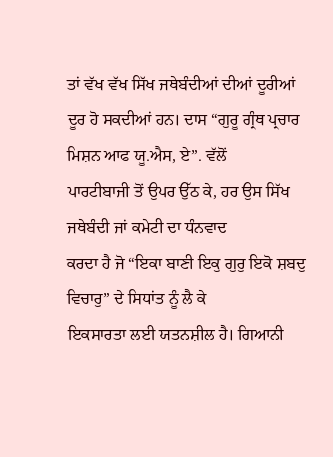ਤਾਂ ਵੱਖ ਵੱਖ ਸਿੱਖ ਜਥੇਬੰਦੀਆਂ ਦੀਆਂ ਦੂਰੀਆਂ
ਦੂਰ ਹੋ ਸਕਦੀਆਂ ਹਨ। ਦਾਸ “ਗੁਰੂ ਗ੍ਰੰਥ ਪ੍ਰਚਾਰ ਮਿਸ਼ਨ ਆਫ ਯੂ.ਐਸ, ਏ”. ਵੱਲੋਂ
ਪਾਰਟੀਬਾਜੀ ਤੋਂ ਉਪਰ ਉੱਠ ਕੇ, ਹਰ ਉਸ ਸਿੱਖ ਜਥੇਬੰਦੀ ਜਾਂ ਕਮੇਟੀ ਦਾ ਧੰਨਵਾਦ
ਕਰਦਾ ਹੈ ਜੋ “ਇਕਾ ਬਾਣੀ ਇਕੁ ਗੁਰੁ ਇਕੋ ਸ਼ਬਦੁ ਵਿਚਾਰੁ” ਦੇ ਸਿਧਾਂਤ ਨੂੰ ਲੈ ਕੇ
ਇਕਸਾਰਤਾ ਲਈ ਯਤਨਸ਼ੀਲ ਹੈ। ਗਿਆਨੀ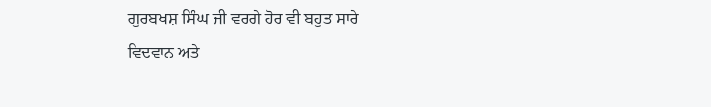ਗੁਰਬਖਸ਼ ਸਿੰਘ ਜੀ ਵਰਗੇ ਹੋਰ ਵੀ ਬਹੁਤ ਸਾਰੇ
ਵਿਦਵਾਨ ਅਤੇ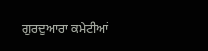ਗੁਰਦੁਆਰਾ ਕਮੇਟੀਆਂ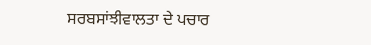ਸਰਬਸਾਂਝੀਵਾਲਤਾ ਦੇ ਪਚਾਰ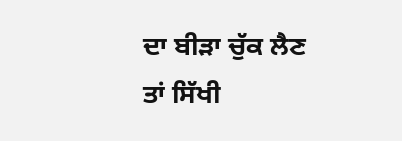ਦਾ ਬੀੜਾ ਚੁੱਕ ਲੈਣ
ਤਾਂ ਸਿੱਖੀ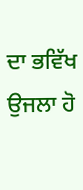ਦਾ ਭਵਿੱਖ ਉਜਲਾ ਹੋ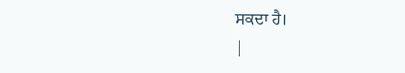ਸਕਦਾ ਹੈ।
|